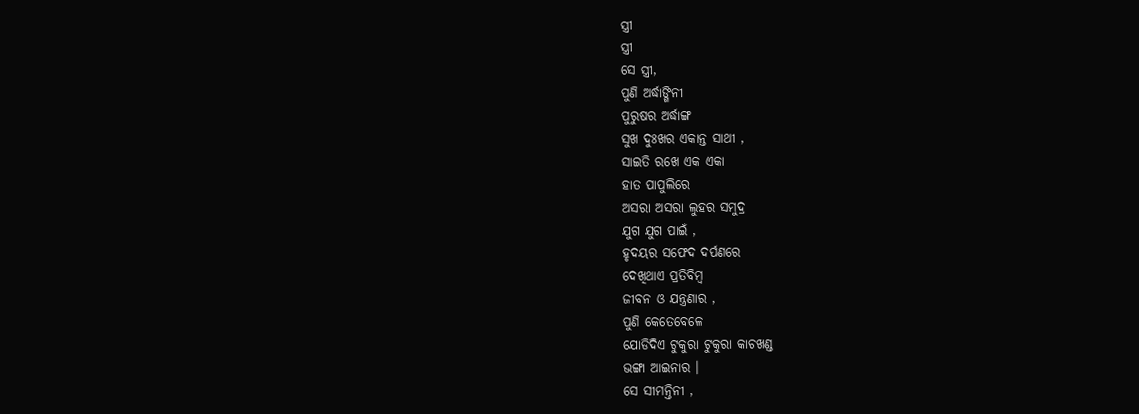ସ୍ତ୍ରୀ
ସ୍ତ୍ରୀ
ସେ ସ୍ତ୍ରୀ,
ପୁଣି ଅର୍ଦ୍ଧାଙ୍ଗିନୀ
ପୁରୁଷର ଅର୍ଦ୍ଧାଙ୍ଗ
ସୁଖ ଦୁଃଖର ଏକାନ୍ତ ସାଥୀ ,
ସାଇତି ରଖେ ଏକ ଏକା
ହାତ ପାପୁଲିରେ
ଅସରା ଅସରା ଲୁହର ସମୁଦ୍ର
ଯୁଗ ଯୁଗ ପାଇଁ ,
ହୃଦୟର ସଫେଦ ଦର୍ପଣରେ
ଦେଖିଥାଏ ପ୍ରତିବିମ୍ବ
ଜୀବନ ଓ ଯନ୍ତ୍ରଣାର ,
ପୁଣି କେତେବେଳେ
ଯୋଡିଦିଏ ଟୁକୁରା ଟୁକୁରା କାଚଖଣ୍ଡ
ଭଙ୍ଗା ଆଇନାର ।
ସେ ସୀମନ୍ତିନୀ ,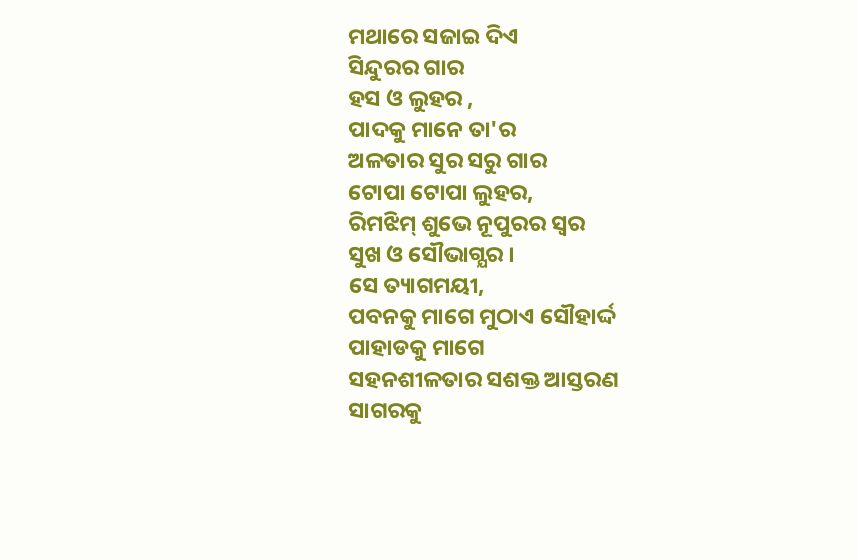ମଥାରେ ସଜାଇ ଦିଏ
ସିନ୍ଦୁରର ଗାର
ହସ ଓ ଲୁହର ,
ପାଦକୁ ମାନେ ତା'ର
ଅଳତାର ସୁର ସରୁ ଗାର
ଟୋପା ଟୋପା ଲୁହର,
ରିମଝିମ୍ ଶୁଭେ ନୂପୁରର ସ୍ବର
ସୁଖ ଓ ସୌଭାଗ୍ଯର ।
ସେ ତ୍ୟାଗମୟୀ,
ପବନକୁ ମାଗେ ମୁଠାଏ ସୌହାର୍ଦ୍ଦ
ପାହାଡକୁ ମାଗେ
ସହନଶୀଳତାର ସଶକ୍ତ ଆସ୍ତରଣ
ସାଗରକୁ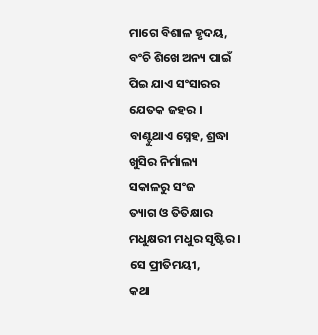ମାଗେ ବିଶାଳ ହୃଦୟ,
ବଂଚି ଶିଖେ ଅନ୍ୟ ପାଇଁ
ପିଇ ଯାଏ ସଂସାରର
ଯେତକ ଜହର ।
ବାଣ୍ଟୁଥାଏ ସ୍ନେହ, ଶ୍ରଦ୍ଧା
ଖୁସିର ନିର୍ମାଲ୍ୟ
ସକାଳରୁ ସଂଜ
ତ୍ୟାଗ ଓ ତିତିକ୍ଷାର
ମଧୁକ୍ଷରୀ ମଧୁର ସୃଷ୍ଟିର ।
ସେ ପ୍ରୀତିମୟୀ,
କଥା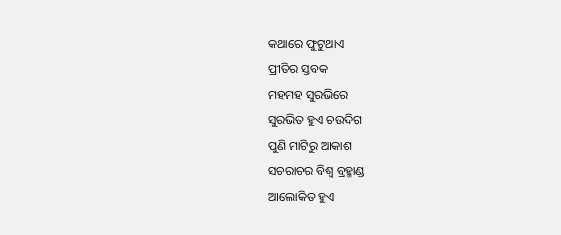କଥାରେ ଫୁଟୁଥାଏ
ପ୍ରୀତିର ସ୍ତବକ
ମହମହ ସୁରଭିରେ
ସୁରଭିତ ହୁଏ ଚଉଦିଗ
ପୁଣି ମାଟିରୁ ଆକାଶ
ସଚରାଚର ବିଶ୍ବ ବ୍ରହ୍ମାଣ୍ଡ
ଆଲୋକିତ ହୁଏ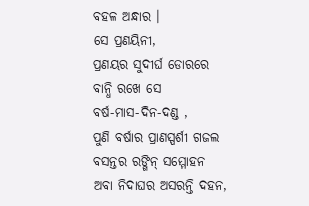ବହଳ ଅନ୍ଧାର ।
ସେ ପ୍ରଣୟିନୀ,
ପ୍ରଣୟର ସୁଦୀର୍ଘ ଡୋରରେ
ବାନ୍ଧି ରଖେ ସେ
ବର୍ଷ-ମାସ-ଦିନ-ଦଣ୍ଡ ,
ପୁଣି ବର୍ଷାର ପ୍ରାଣସ୍ପର୍ଶୀ ଗଜଲ
ବସନ୍ତର ରଙ୍ଗିନ୍ ସମ୍ମୋହନ
ଅବା ନିଦାଘର ଅସରନ୍ତି ଦହନ,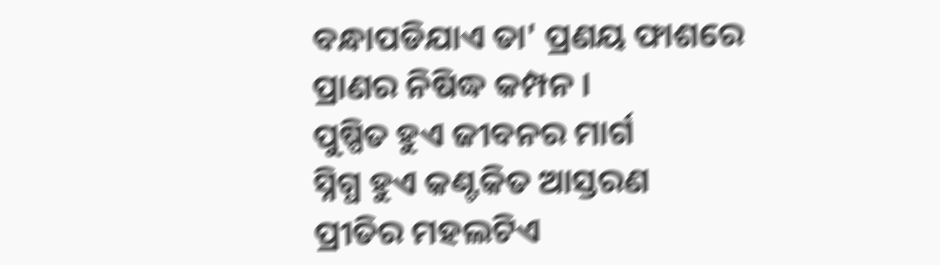ବନ୍ଧାପଡିଯାଏ ତା' ପ୍ରଣୟ ଫାଶରେ
ପ୍ରାଣର ନିଷିଦ୍ଧ କମ୍ପନ ।
ପୁଷ୍ପିତ ହୁଏ ଜୀବନର ମାର୍ଗ
ସ୍ନିଗ୍ଧ ହୁଏ କଣ୍ଟକିତ ଆସ୍ତରଣ
ପ୍ରୀତିର ମହଲଟିଏ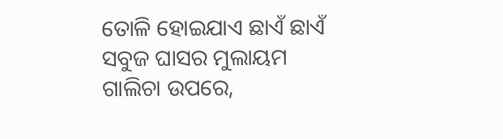ତୋଳି ହୋଇଯାଏ ଛାଏଁ ଛାଏଁ
ସବୁଜ ଘାସର ମୁଲାୟମ
ଗାଲିଚା ଉପରେ,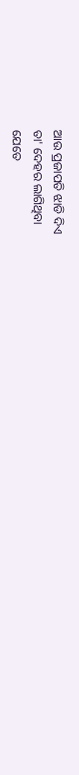ଆଉ ପ୍ରଜାପତି ଝାଡି ଦିଏ
ତା' ଦେହର ଲାଗିଥିବା
ଯେତେ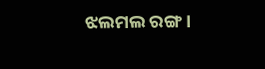ଝଲମଲ ରଙ୍ଗ ।